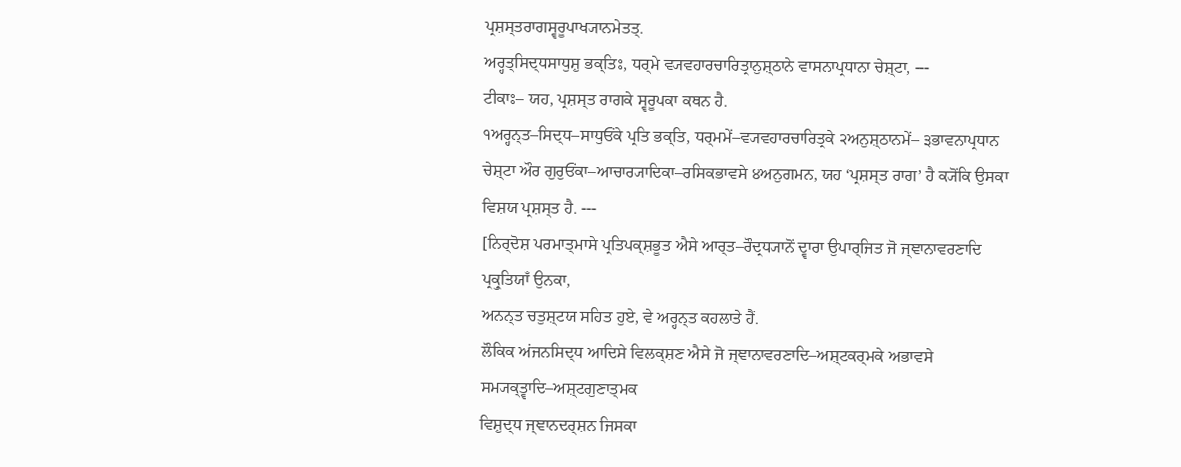ਪ੍ਰਸ਼ਸ੍ਤਰਾਗਸ੍ਵਰੂਪਾਖ੍ਯਾਨਮੇਤਤ੍.
ਅਰ੍ਹਤ੍ਸਿਦ੍ਧਸਾਧੁਸ਼ੁ ਭਕ੍ਤਿਃ, ਧਰ੍ਮੇ ਵ੍ਯਵਹਾਰਚਾਰਿਤ੍ਰਾਨੁਸ਼੍ਠਾਨੇ ਵਾਸਨਾਪ੍ਰਧਾਨਾ ਚੇਸ਼੍ਟਾ, ---
ਟੀਕਾਃ– ਯਹ, ਪ੍ਰਸ਼ਸ੍ਤ ਰਾਗਕੇ ਸ੍ਵਰੂਪਕਾ ਕਥਨ ਹੈ.
੧ਅਰ੍ਹਨ੍ਤ–ਸਿਦ੍ਧ–ਸਾਧੁਓਂਕੇ ਪ੍ਰਤਿ ਭਕ੍ਤਿ, ਧਰ੍ਮਮੇਂ–ਵ੍ਯਵਹਾਰਚਾਰਿਤ੍ਰਕੇ ੨ਅਨੁਸ਼੍ਠਾਨਮੇਂ– ੩ਭਾਵਨਾਪ੍ਰਧਾਨ ਚੇਸ਼੍ਟਾ ਔਰ ਗੁਰੁਓਂਕਾ–ਆਚਾਰ੍ਯਾਦਿਕਾ–ਰਸਿਕਭਾਵਸੇ ੪ਅਨੁਗਮਨ, ਯਹ ‘ਪ੍ਰਸ਼ਸ੍ਤ ਰਾਗ’ ਹੈ ਕ੍ਯੋਂਕਿ ਉਸਕਾ ਵਿਸ਼ਯ ਪ੍ਰਸ਼ਸ੍ਤ ਹੈ. ---
[ਨਿਰ੍ਦੋਸ਼ ਪਰਮਾਤ੍ਮਾਸੇ ਪ੍ਰਤਿਪਕ੍ਸ਼ਭੂਤ ਐਸੇ ਆਰ੍ਤ–ਰੌਦ੍ਰਧ੍ਯਾਨੋਂ ਦ੍ਵਾਰਾ ਉਪਾਰ੍ਜਿਤ ਜੋ ਜ੍ਞਾਨਾਵਰਣਾਦਿ ਪ੍ਰਕ੍ਰੁਤਿਯਾਁ ਉਨਕਾ,
ਅਨਨ੍ਤ ਚਤੁਸ਼੍ਟਯ ਸਹਿਤ ਹੁਏ, ਵੇ ਅਰ੍ਹਨ੍ਤ ਕਹਲਾਤੇ ਹੈਂ.
ਲੌਕਿਕ ਅਂਜਨਸਿਦ੍ਧ ਆਦਿਸੇ ਵਿਲਕ੍ਸ਼ਣ ਐਸੇ ਜੋ ਜ੍ਞਾਨਾਵਰਣਾਦਿ–ਅਸ਼੍ਟਕਰ੍ਮਕੇ ਅਭਾਵਸੇ ਸਮ੍ਯਕ੍ਤ੍ਵਾਦਿ–ਅਸ਼੍ਟਗੁਣਾਤ੍ਮਕ
ਵਿਸ਼ੁਦ੍ਧ ਜ੍ਞਾਨਦਰ੍ਸ਼ਨ ਜਿਸਕਾ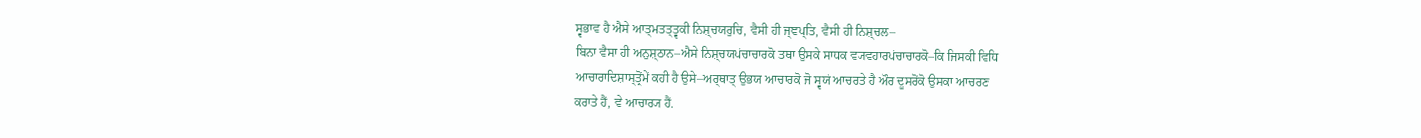ਸ੍ਵਭਾਵ ਹੈ ਐਸੇ ਆਤ੍ਮਤਤ੍ਤ੍ਵਕੀ ਨਿਸ਼੍ਚਯਰੁਚਿ, ਵੈਸੀ ਹੀ ਜ੍ਞਪ੍ਤਿ, ਵੈਸੀ ਹੀ ਨਿਸ਼੍ਚਲ–
ਬਿਨਾ ਵੈਸਾ ਹੀ ਅਨੁਸ਼੍ਠਾਨ–ਐਸੇ ਨਿਸ਼੍ਚਯਪਂਚਾਚਾਰਕੋ ਤਥਾ ਉਸਕੇ ਸਾਧਕ ਵ੍ਯਵਹਾਰਪਂਚਾਚਾਰਕੋ–ਕਿ ਜਿਸਕੀ ਵਿਧਿ
ਆਚਾਰਾਦਿਸ਼ਾਸ੍ਤ੍ਰੋਂਮੇਂ ਕਹੀ ਹੈ ਉਸੇ–ਅਰ੍ਥਾਤ੍ ਉਭਯ ਆਚਾਰਕੋ ਜੋ ਸ੍ਵਯਂ ਆਚਰਤੇ ਹੈ ਔਰ ਦੂਸਰੋਂਕੋ ਉਸਕਾ ਆਚਰਣ
ਕਰਾਤੇ ਹੈਂ, ਵੇ ਆਚਾਰ੍ਯ ਹੈਂ.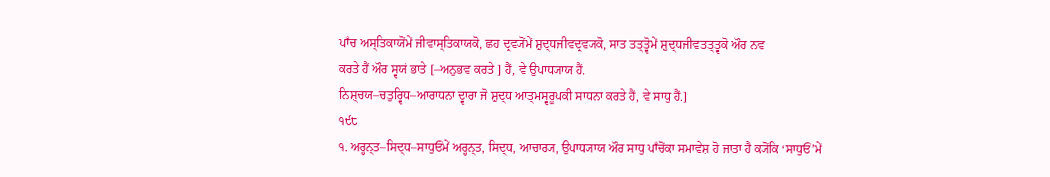ਪਾਁਚ ਅਸ੍ਤਿਕਾਯੋਂਮੇਂ ਜੀਵਾਸ੍ਤਿਕਾਯਕੋ, ਛਹ ਦ੍ਰਵ੍ਯੋਂਮੇਂ ਸ਼ੁਦ੍ਧਜੀਵਦ੍ਰਵ੍ਯਕੋ, ਸਾਤ ਤਤ੍ਤ੍ਵੋਮੇਂ ਸ਼ੁਦ੍ਧਜੀਵਤਤ੍ਤ੍ਵਕੋ ਔਰ ਨਵ
ਕਰਤੇ ਹੈਂ ਔਰ ਸ੍ਵਯਂ ਭਾਤੇ [–ਅਨੁਭਵ ਕਰਤੇ ] ਹੈਂ, ਵੇ ਉਪਾਧ੍ਯਾਯ ਹੈਂ.
ਨਿਸ਼੍ਚਯ–ਚਤੁਰ੍ਵਿਧ–ਆਰਾਧਨਾ ਦ੍ਵਾਰਾ ਜੋ ਸ਼ੁਦ੍ਧ ਆਤ੍ਮਸ੍ਵਰੂਪਕੀ ਸਾਧਨਾ ਕਰਤੇ ਹੈਂ, ਵੇ ਸਾਧੁ ਹੈਂ.]
੧੯੮
੧. ਅਰ੍ਹਨ੍ਤ–ਸਿਦ੍ਧ–ਸਾਧੁਓਂਮੇਂ ਅਰ੍ਹਨ੍ਤ, ਸਿਦ੍ਧ, ਆਚਾਰ੍ਯ, ਉਪਾਧ੍ਯਾਯ ਔਰ ਸਾਧੁ ਪਾਁਚੋਂਕਾ ਸਮਾਵੇਸ਼ ਹੋ ਜਾਤਾ ਹੈ ਕ੍ਯੋਂਕਿ ‘ਸਾਧੁਓਂ’ਮੇਂ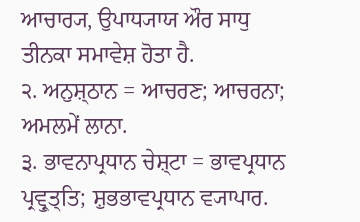ਆਚਾਰ੍ਯ, ਉਪਾਧ੍ਯਾਯ ਔਰ ਸਾਧੁ ਤੀਨਕਾ ਸਮਾਵੇਸ਼ ਹੋਤਾ ਹੈ.
੨. ਅਨੁਸ਼੍ਠਾਨ = ਆਚਰਣ; ਆਚਰਨਾ; ਅਮਲਮੇਂ ਲਾਨਾ.
੩. ਭਾਵਨਾਪ੍ਰਧਾਨ ਚੇਸ਼੍ਟਾ = ਭਾਵਪ੍ਰਧਾਨ ਪ੍ਰਵ੍ਰੁਤ੍ਤਿ; ਸ਼ੁਭਭਾਵਪ੍ਰਧਾਨ ਵ੍ਯਾਪਾਰ.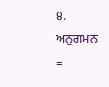੪. ਅਨੁਗਮਨ =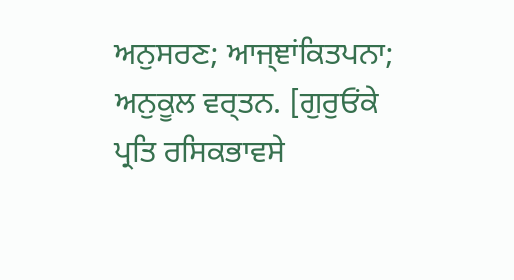ਅਨੁਸਰਣ; ਆਜ੍ਞਾਂਕਿਤਪਨਾ; ਅਨੁਕੂਲ ਵਰ੍ਤਨ. [ਗੁਰੁਓਂਕੇ ਪ੍ਰਤਿ ਰਸਿਕਭਾਵਸੇ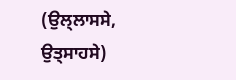(ਉਲ੍ਲਾਸਸੇ, ਉਤ੍ਸਾਹਸੇ)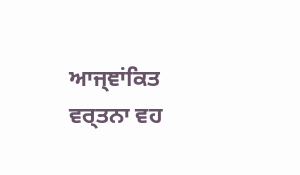ਆਜ੍ਞਾਂਕਿਤ ਵਰ੍ਤਨਾ ਵਹ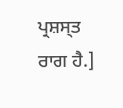ਪ੍ਰਸ਼ਸ੍ਤ ਰਾਗ ਹੈ.]